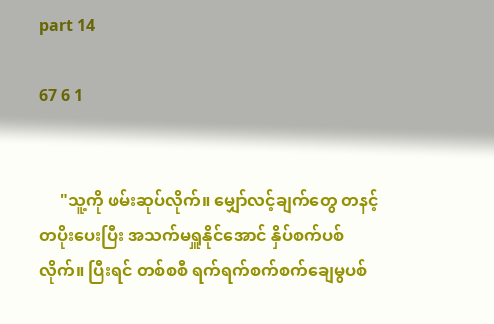part 14

67 6 1


     "သူ့ကို ဖမ်းဆုပ်လိုက်။ မျှော်လင့်ချက်တွေ တနင့်တပိုးပေးပြီး အသက်မရှူနိုင်အောင် နှိပ်စက်ပစ်လိုက်။ ပြီးရင် တစ်စစီ ရက်ရက်စက်စက်ချေမွပစ်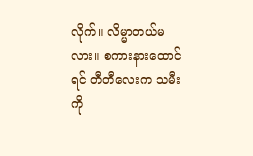လိုက်။ လိမ္မာတယ်မလား။ စကားနားထောင်ရင် တီတီလေးက သမီးကို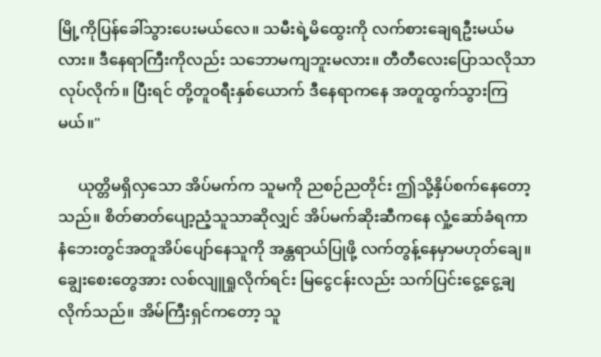မြို့ကိုပြန်ခေါ်သွားပေးမယ်လေ။ သမီးရဲ့မိထွေးကို လက်စားချေရဦးမယ်မလား။ ဒီ‌နေရာကြီးကိုလည်း သဘောမကျဘူးမလား။ တီတီလေးပြောသလိုသာလုပ်လိုက်။ ပြီးရင် တို့တူဝရီးနှစ်ယောက် ဒီနေရာကနေ အတူထွက်သွားကြမယ်။"

     ယုတ္တိမရှိလှသော အိပ်မက်က သူမကို ညစဉ်ညတိုင်း ဤသို့နှိပ်စက်နေတော့သည်။ စိတ်ဓာတ်ပျော့ညံ့သူသာဆိုလျှင် အိပ်မက်ဆိုးဆီကနေ လှုံ့ဆော်ခံရကာ နံဘေး‌တွင်အတူအိပ်ပျော်နေသူကို အန္တရာယ်ပြုဖို့ လက်တွန့်နေမှာမဟုတ်ချေ။ ချွေးစေးတွေအား လစ်လျူရှုလိုက်ရင်း မြငွေငန်းလည်း သက်ပြင်းငွေ့ငွေ့ချလိုက်သည်။ အိမ်ကြီးရှင်ကတော့ သူ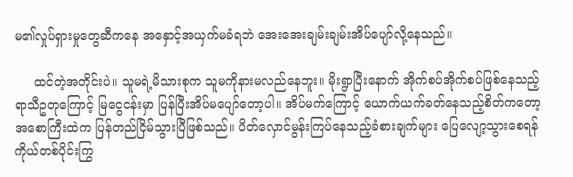မ၏လှုပ်ရှားမှုတွေဆီကနေ အနှောင့်အယှက်မခံရဘဲ အေးအေးချမ်းချမ်းအိပ်ပျော်လို့နေသည်။

     ထင်တဲ့အတိုင်းပဲ။ သူမရဲ့မိသားစုက သူမကိုနားမလည်နေဘူး။ မိုးရွာပြီးနောက် အိုက်စပ်အိုက်စပ်ဖြစ်နေသည့်ရာသီဥတုကြောင့် မြငွေငန်းမှာ ပြန်ပြီးအိပ်မပျော်တော့ပါ။ အိပ်မက်ကြောင့် ယောက်ယက်ခတ်နေသည့်စိတ်ကတော့ အစောကြီးထဲက ပြန်တည်ငြိမ်သွားပြီဖြစ်သည်။ ပိတ်လှောင်မွန်းကြပ်နေသည့်ခံစားချက်များ ပြေလျော့သွားစေရန် ကိုယ်တစ်ပိုင်းကြွ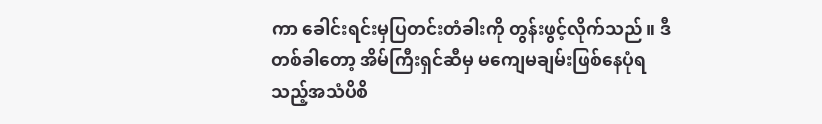ကာ ခေါင်းရင်းမှပြတင်းတံခါးကို တွန်းဖွင့်လိုက်သည်။ ဒီတစ်ခါတော့ အိမ်ကြီးရှင်ဆီမှ မကျေမချမ်းဖြစ်နေပုံရသည့်အသံပိစိ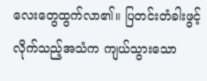လေးတွေထွက်လာ၏။ ပြတင်းတံခါးဖွင့်လိုက်သည့်အသံက ကျယ်သွားသော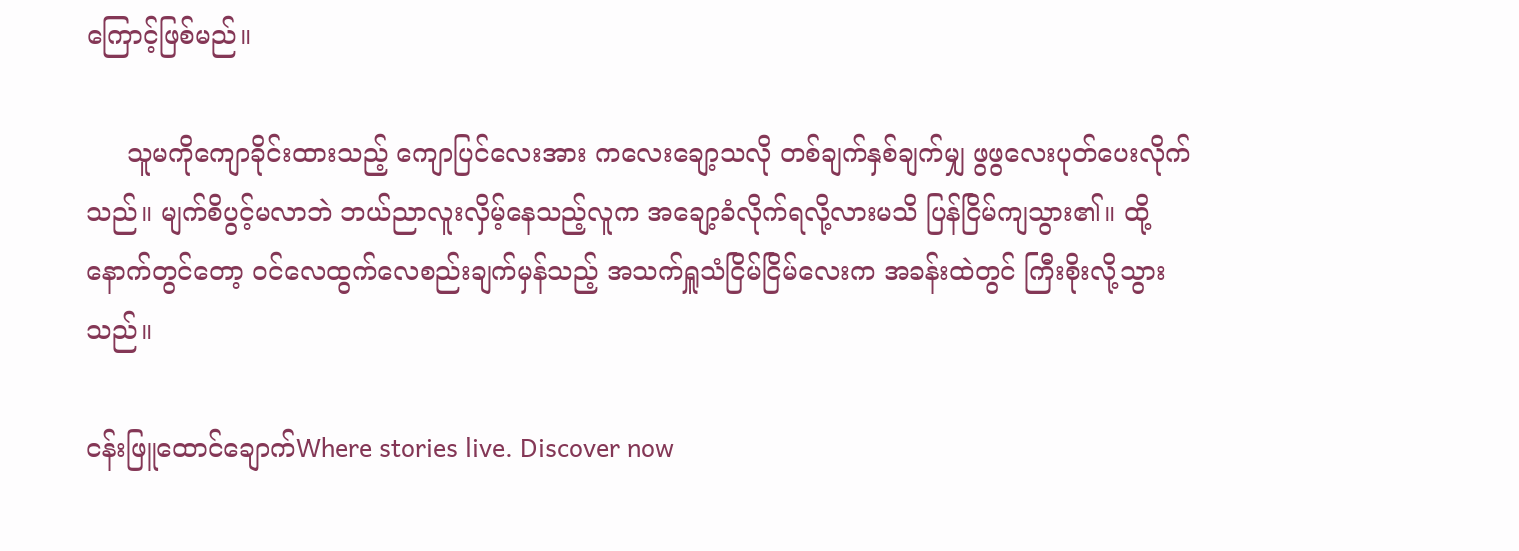ကြောင့်ဖြစ်မည်။

     သူမကိုကျောခိုင်းထားသည့် ကျောပြင်လေးအား ကလေးချော့သလို တစ်ချက်နှစ်ချက်မျှ ဖွဖွလေးပုတ်ပေးလိုက်သည်။ မျက်စိပွင့်မလာဘဲ ဘယ်ညာလူးလှိမ့်နေသည့်လူက အချော့ခံလိုက်ရလို့လားမသိ ပြန်ငြိမ်ကျသွား၏။ ထို့နောက်တွင်တော့ ဝင်လေထွက်လေစည်းချက်မှန်သည့် အသက်ရှူသံငြိမ်ငြိမ်လေးက အခန်းထဲတွင် ကြီးစိုးလို့သွားသည်။

ငန်းဖြူထောင်ချောက်Where stories live. Discover now